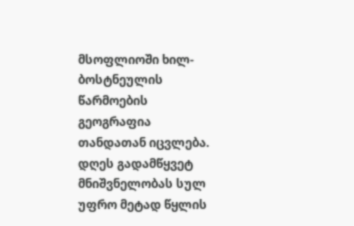მსოფლიოში ხილ-ბოსტნეულის წარმოების გეოგრაფია თანდათან იცვლება. დღეს გადამწყვეტ მნიშვნელობას სულ უფრო მეტად წყლის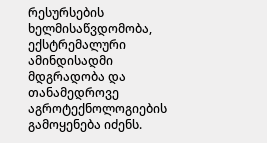რესურსების ხელმისაწვდომობა, ექსტრემალური ამინდისადმი მდგრადობა და თანამედროვე აგროტექნოლოგიების გამოყენება იძენს.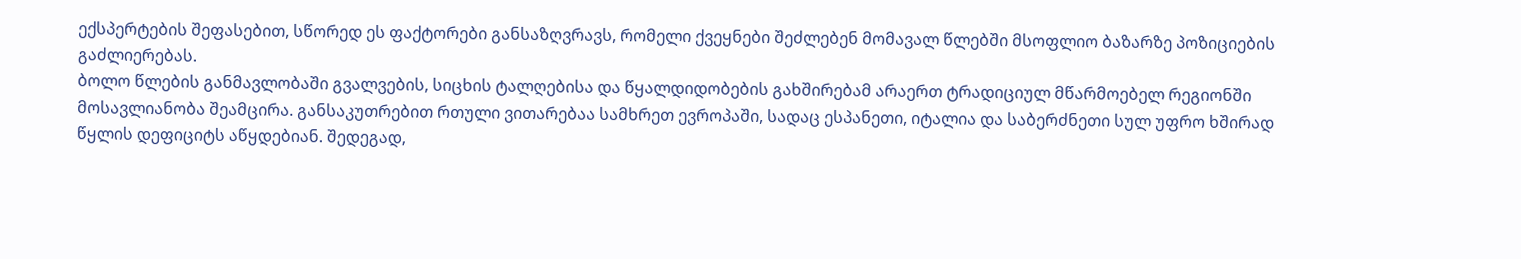ექსპერტების შეფასებით, სწორედ ეს ფაქტორები განსაზღვრავს, რომელი ქვეყნები შეძლებენ მომავალ წლებში მსოფლიო ბაზარზე პოზიციების გაძლიერებას.
ბოლო წლების განმავლობაში გვალვების, სიცხის ტალღებისა და წყალდიდობების გახშირებამ არაერთ ტრადიციულ მწარმოებელ რეგიონში მოსავლიანობა შეამცირა. განსაკუთრებით რთული ვითარებაა სამხრეთ ევროპაში, სადაც ესპანეთი, იტალია და საბერძნეთი სულ უფრო ხშირად წყლის დეფიციტს აწყდებიან. შედეგად,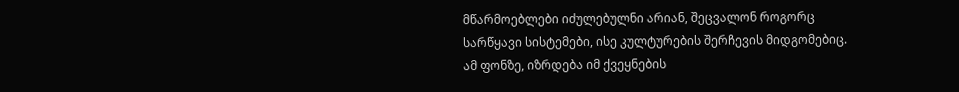მწარმოებლები იძულებულნი არიან, შეცვალონ როგორც სარწყავი სისტემები, ისე კულტურების შერჩევის მიდგომებიც.
ამ ფონზე, იზრდება იმ ქვეყნების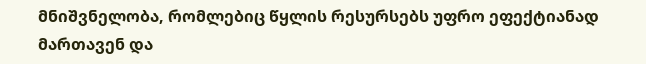მნიშვნელობა, რომლებიც წყლის რესურსებს უფრო ეფექტიანად მართავენ და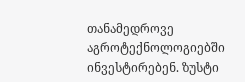თანამედროვე აგროტექნოლოგიებში ინვესტირებენ. ზუსტი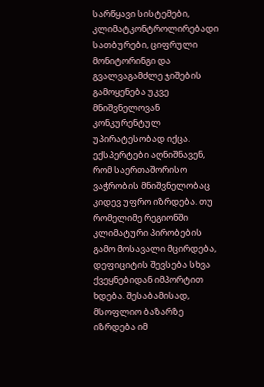სარწყავი სისტემები, კლიმატკონტროლირებადი სათბურები, ციფრული მონიტორინგი და გვალვაგამძლე ჯიშების გამოყენება უკვე მნიშვნელოვან კონკურენტულ უპირატესობად იქცა.
ექსპერტები აღნიშნავენ, რომ საერთაშორისო ვაჭრობის მნიშვნელობაც კიდევ უფრო იზრდება. თუ რომელიმე რეგიონში კლიმატური პირობების გამო მოსავალი მცირდება, დეფიციტის შევსება სხვა ქვეყნებიდან იმპორტით ხდება. შესაბამისად, მსოფლიო ბაზარზე იზრდება იმ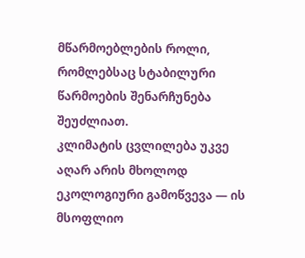მწარმოებლების როლი, რომლებსაც სტაბილური წარმოების შენარჩუნება შეუძლიათ.
კლიმატის ცვლილება უკვე აღარ არის მხოლოდ ეკოლოგიური გამოწვევა — ის მსოფლიო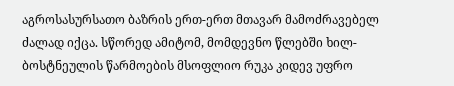აგროსასურსათო ბაზრის ერთ-ერთ მთავარ მამოძრავებელ ძალად იქცა. სწორედ ამიტომ, მომდევნო წლებში ხილ-ბოსტნეულის წარმოების მსოფლიო რუკა კიდევ უფრო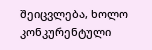შეიცვლება, ხოლო კონკურენტული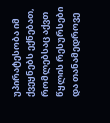უპირატესობა იმ ქვეყნებს ექნებათ, რომლებსაც აქვთ წყლის რესურსები და თანამედროვე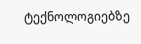ტექნოლოგიებზე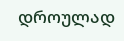დროულად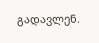გადავლენ.